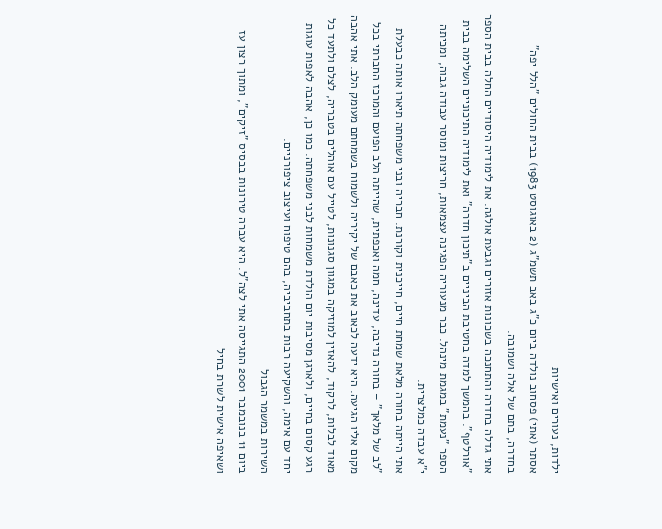ילדות, נעורים ואישיות
אסתר (אתי) פסחוב נולדה ביום כ"ג באב תשמ"ג (2 באוגוסט 1983) בבית החולים "הלל יפה" בחדרה, בתם של אלה ושמובה.
אתי גדלה בחדרה והתחנכה בשכונות אזורים וגבעת אולגה. את לימודיה היסודיים החלה בבית הספר "אורלטף". בהמשך למדה בחטיבת הביניים ב"תיכון חדרה" ואת לימודיה התיכוניים השלימה בבית הספר "נעמת" במגמת מינהל. כבר מנעוריה הפגינה עצמאות, חריצות ומוסר עבודה גבוה, ומכיתה י"א עבדה כמלצרית.
אתי הייתה בחורה מלאת שמחת חיים, חייכנית וקורנת. חבריה ובני משפחתה תיארו אותה כבעלת "לב של מלאך" – בחורה נדיבה, עדינה, חמה ואכפתית, שהייתה הלב הפועם והמרכז החברתי בכל מקום אליו הגיעה. היא ידעה לכאוב את כאבם של יקיריה ולשמוח בשמחתם מעומק הלב. אתי אהבה מאוד לבלות, לרקוד, להאזין למוזיקה במגוון סגנונות, לטייל עם אוהלים בטבריה, לצלם ולתעד כל רגע קסום בחיים, ולארגן מסיבות יום הולדת משמחות לבני משפחתה. כמו כן, אהבה לאפות עוגות יחד עם אימה, והשקיעה רבות בתחביביה, בהם טיפוח ועיצוב ציפורניים.
השירות במשמר הגבול
ביום 11 בנובמבר 2001 התגייסה אתי לצה"ל. היא עברה טירונות בבסיס "זיקים", ומתוך רצון עז ושאיפה אישית לשרת בחיל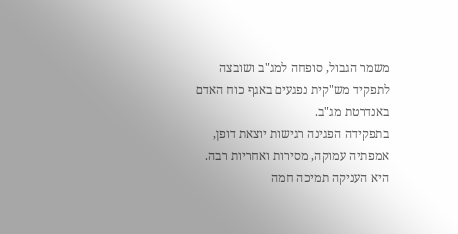משמר הגבול, סופחה למג"ב ושובצה לתפקיד מש"קית נפגעים באגף כוח האדם באנדרטת מג"ב.
בתפקידה הפגינה רגישות יוצאת דופן, אמפתיה עמוקה, מסירות ואחריות רבה. היא העניקה תמיכה חמה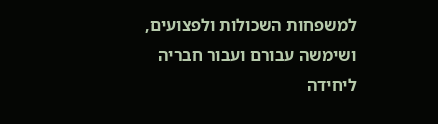למשפחות השכולות ולפצועים, ושימשה עבורם ועבור חבריה ליחידה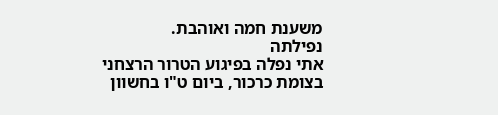משענת חמה ואוהבת.
נפילתה
אתי נפלה בפיגוע הטרור הרצחני בצומת כרכור, ביום ט"ו בחשוון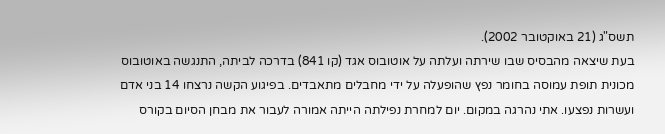תשס"ג (21 באוקטובר 2002).
בעת שיצאה מהבסיס שבו שירתה ועלתה על אוטובוס אגד (קו 841) בדרכה לביתה, התנגשה באוטובוס מכונית תופת עמוסה בחומר נפץ שהופעלה על ידי מחבלים מתאבדים. בפיגוע הקשה נרצחו 14 בני אדם ועשרות נפצעו. אתי נהרגה במקום. יום למחרת נפילתה הייתה אמורה לעבור את מבחן הסיום בקורס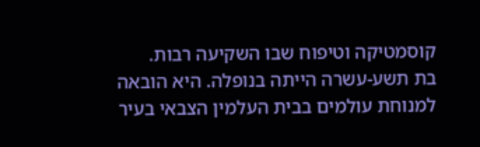קוסמטיקה וטיפוח שבו השקיעה רבות.
בת תשע-עשרה הייתה בנופלה. היא הובאה למנוחת עולמים בבית העלמין הצבאי בעיר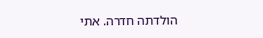הולדתה חדרה. אתי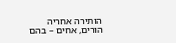הותירה אחריה הורים, אחים – בהם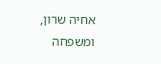אחיה שרון, ומשפחה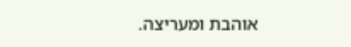אוהבת ומעריצה.